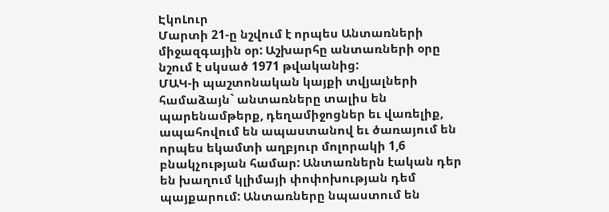ԷկոԼուր
Մարտի 21-ը նշվում է որպես Անտառների միջազգային օր: Աշխարհը անտառների օրը նշում է սկսած 1971 թվականից:
ՄԱԿ-ի պաշտոնական կայքի տվյալների համաձայն` անտառները տալիս են պարենամթերք, դեղամիջոցներ եւ վառելիք, ապահովում են ապաստանով եւ ծառայում են որպես եկամտի աղբյուր մոլորակի 1,6 բնակչության համար: Անտառներն էական դեր են խաղում կլիմայի փոփոխության դեմ պայքարում: Անտառները նպաստում են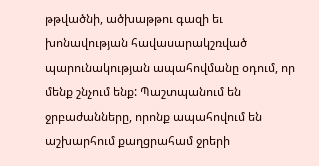թթվածնի, ածխաթթու գազի եւ խոնավության հավասարակշռված պարունակության ապահովմանը օդում, որ մենք շնչում ենք: Պաշտպանում են ջրբաժանները, որոնք ապահովում են աշխարհում քաղցրահամ ջրերի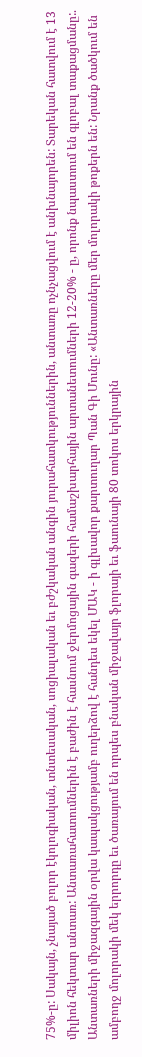75%-ը: Սակայն, չնայած բոլոր էկոլոգիական, տնտեսական, սոցիալական եւ բժշկական անգին յուրահատկություններին, անտառը ոչնչացվում է անխնայորեն: Տարեկան հատվում է 13 միլիոն հեկտար անտառ: Անտառահատումներին է բաժին է հասնում ջերմոցային գազերի համաշխարհային արտանետումների 12-20% - ը, որոնք նպաստում են գլոբալ տաքացմանը:.
Անտառների միջազգային օրվա կապակցությամբ ուղերձով է հանդես եկել ՄԱԿ - ի գլխավոր քարտուղար Պան Գի Մունը: «Անտառները մեր մոլորակի թոքերն են: Նրանք ծածկում են ամբողջ մոլորակի մեկ երրորդը եւ ծառայում են որպես բնական միջավայր ֆլորայի եւ ֆաունայի 80 տոկոս երկրային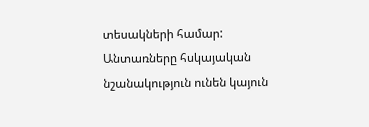տեսակների համար: Անտառները հսկայական նշանակություն ունեն կայուն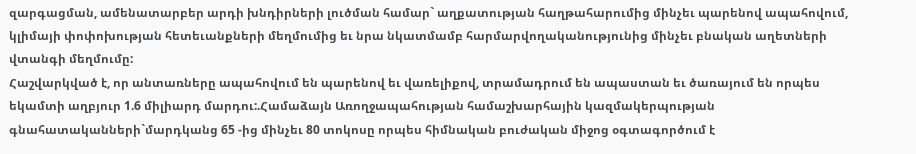զարգացման, ամենատարբեր արդի խնդիրների լուծման համար` աղքատության հաղթահարումից մինչեւ պարենով ապահովում, կլիմայի փոփոխության հետեւանքների մեղմումից եւ նրա նկատմամբ հարմարվողականությունից մինչեւ բնական աղետների վտանգի մեղմումը:
Հաշվարկված է, որ անտառները ապահովում են պարենով եւ վառելիքով, տրամադրում են ապաստան եւ ծառայում են որպես եկամտի աղբյուր 1.6 միլիարդ մարդու:.Համաձայն Առողջապահության համաշխարհային կազմակերպության գնահատականների`մարդկանց 65 -ից մինչեւ 80 տոկոսը որպես հիմնական բուժական միջոց օգտագործում է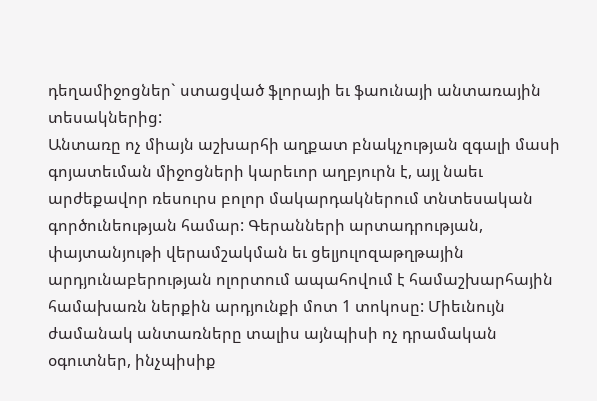դեղամիջոցներ` ստացված ֆլորայի եւ ֆաունայի անտառային տեսակներից:
Անտառը ոչ միայն աշխարհի աղքատ բնակչության զգալի մասի գոյատեւման միջոցների կարեւոր աղբյուրն է, այլ նաեւ արժեքավոր ռեսուրս բոլոր մակարդակներում տնտեսական գործունեության համար: Գերանների արտադրության, փայտանյութի վերամշակման եւ ցելյուլոզաթղթային արդյունաբերության ոլորտում ապահովում է համաշխարհային համախառն ներքին արդյունքի մոտ 1 տոկոսը: Միեւնույն ժամանակ անտառները տալիս այնպիսի ոչ դրամական օգուտներ, ինչպիսիք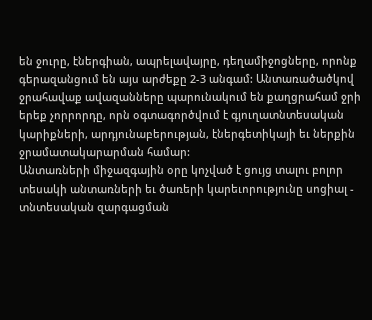են ջուրը, էներգիան, ապրելավայրը, դեղամիջոցները, որոնք գերազանցում են այս արժեքը 2-3 անգամ: Անտառածածկով ջրահավաք ավազանները պարունակում են քաղցրահամ ջրի երեք չորրորդը, որն օգտագործվում է գյուղատնտեսական կարիքների, արդյունաբերության, էներգետիկայի եւ ներքին ջրամատակարարման համար:
Անտառների միջազգային օրը կոչված է ցույց տալու բոլոր տեսակի անտառների եւ ծառերի կարեւորությունը սոցիալ - տնտեսական զարգացման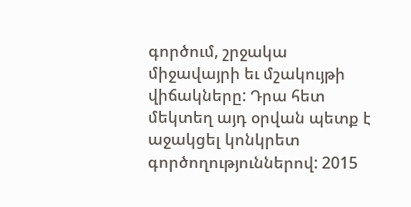գործում, շրջակա միջավայրի եւ մշակույթի վիճակները: Դրա հետ մեկտեղ այդ օրվան պետք է աջակցել կոնկրետ գործողություններով: 2015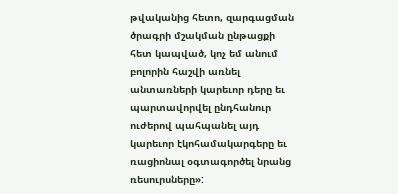թվականից հետո, զարգացման ծրագրի մշակման ընթացքի հետ կապված, կոչ եմ անում բոլորին հաշվի առնել անտառների կարեւոր դերը եւ պարտավորվել ընդհանուր ուժերով պահպանել այդ կարեւոր էկոհամակարգերը եւ ռացիոնալ օգտագործել նրանց ռեսուրսները»: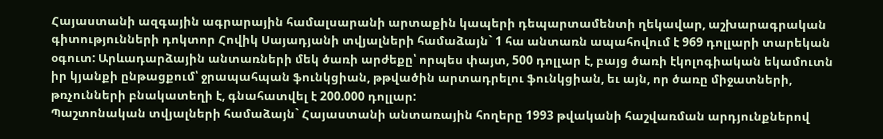Հայաստանի ազգային ագրարային համալսարանի արտաքին կապերի դեպարտամենտի ղեկավար, աշխարագրական գիտությունների դոկտոր Հովիկ Սայադյանի տվյալների համաձայն` 1 հա անտառն ապահովում է 969 դոլլարի տարեկան օգուտ: Արևադարձային անտառների մեկ ծառի արժեքը՝ որպես փայտ, 500 դոլլար է, բայց ծառի էկոլոգիական եկամուտն իր կյանքի ընթացքում՝ ջրապահպան ֆունկցիան, թթվածին արտադրելու ֆունկցիան, եւ այն, որ ծառը միջատների, թռչունների բնակատեղի է, գնահատվել է 200.000 դոլլար:
Պաշտոնական տվյալների համաձայն` Հայաստանի անտառային հողերը 1993 թվականի հաշվառման արդյունքներով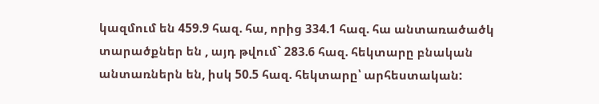կազմում են 459.9 հազ. հա, որից 334.1 հազ. հա անտառածածկ տարածքներ են , այդ թվում` 283.6 հազ. հեկտարը բնական անտառներն են, իսկ 50.5 հազ. հեկտարը՝ արհեստական: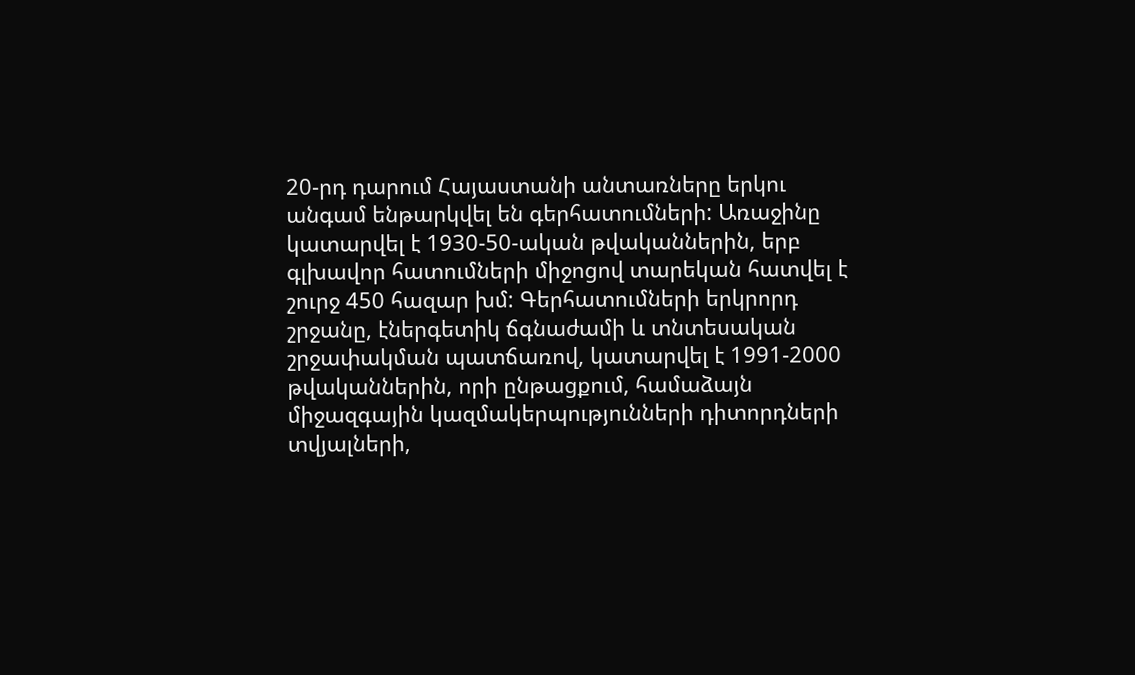20-րդ դարում Հայաստանի անտառները երկու անգամ ենթարկվել են գերհատումների: Առաջինը կատարվել է 1930-50-ական թվականներին, երբ գլխավոր հատումների միջոցով տարեկան հատվել է շուրջ 450 հազար խմ: Գերհատումների երկրորդ շրջանը, էներգետիկ ճգնաժամի և տնտեսական շրջափակման պատճառով, կատարվել է 1991-2000 թվականներին, որի ընթացքում, համաձայն միջազգային կազմակերպությունների դիտորդների տվյալների,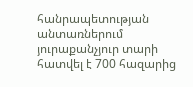հանրապետության անտառներում յուրաքանչյուր տարի հատվել է 700 հազարից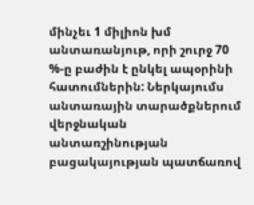մինչեւ 1 միլիոն խմ անտառանյութ, որի շուրջ 70 %-ը բաժին է ընկել ապօրինի հատումներին: Ներկայումս անտառային տարածքներում վերջնական անտառշինության բացակայության պատճառով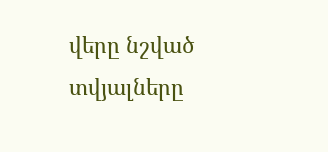վերը նշված տվյալները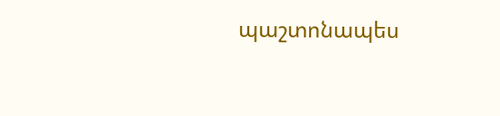պաշտոնապես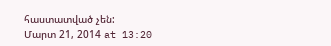հաստատված չեն:
Մարտ 21, 2014 at 13:20